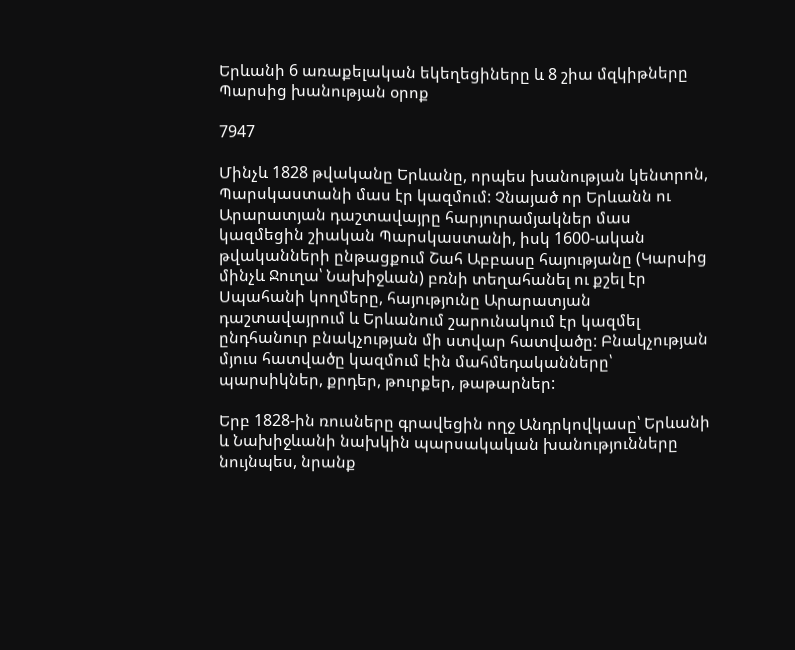Երևանի 6 առաքելական եկեղեցիները և 8 շիա մզկիթները Պարսից խանության օրոք

7947

Մինչև 1828 թվականը Երևանը, որպես խանության կենտրոն, Պարսկաստանի մաս էր կազմում: Չնայած որ Երևանն ու Արարատյան դաշտավայրը հարյուրամյակներ մաս կազմեցին շիական Պարսկաստանի, իսկ 1600-ական թվականների ընթացքում Շահ Աբբասը հայությանը (Կարսից մինչև Ջուղա՝ Նախիջևան) բռնի տեղահանել ու քշել էր Սպահանի կողմերը, հայությունը Արարատյան դաշտավայրում և Երևանում շարունակում էր կազմել ընդհանուր բնակչության մի ստվար հատվածը: Բնակչության մյուս հատվածը կազմում էին մահմեդականները՝ պարսիկներ, քրդեր, թուրքեր, թաթարներ:

Երբ 1828-ին ռուսները գրավեցին ողջ Անդրկովկասը՝ Երևանի և Նախիջևանի նախկին պարսակական խանությունները նույնպես, նրանք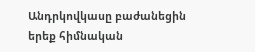Անդրկովկասը բաժանեցին երեք հիմնական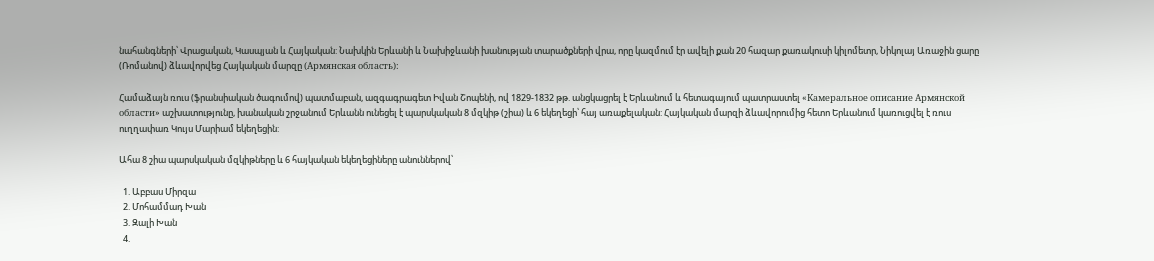նահանգների՝ Վրացական, Կասպյան և Հայկական: Նախկին Երևանի և Նախիջևանի խանության տարածքների վրա, որը կազմում էր ավելի քան 20 հազար քառակուսի կիլոմետր, Նիկոլայ Առաջին ցարը (Ռոմանով) ձևավորվեց Հայկական մարզը (Армянская область):

Համաձայն ռուս (ֆրանսիական ծագումով) պատմաբան, ազգագրագետ Իվան Շոպենի, ով 1829-1832 թթ. անցկացրել է Երևանում և հետագայում պատրաստել «Камеральное описание Армянской области» աշխատությունը, խանական շրջանում Երևանն ունեցել է պարսկական 8 մզկիթ (շիա) և 6 եկեղեցի՝ հայ առաքելական: Հայկական մարզի ձևավորումից հետո Երևանում կառուցվել է ռուս ուղղափառ Կույս Մարիամ եկեղեցին:

Ահա 8 շիա պարսկական մզկիթները և 6 հայկական եկեղեցիները անուններով՝

  1. Աբբաս Միրզա
  2. Մոհամմադ Խան
  3. Զալի Խան
  4.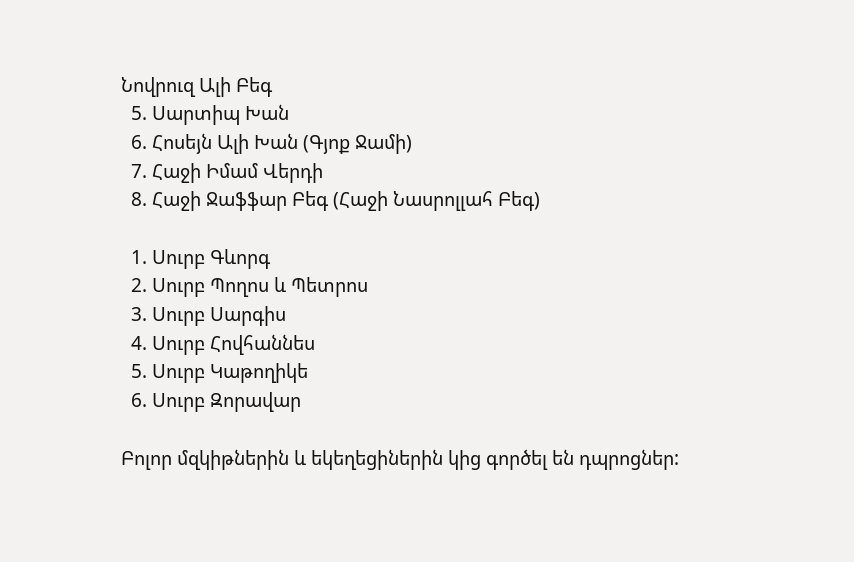Նովրուզ Ալի Բեգ
  5. Սարտիպ Խան
  6. Հոսեյն Ալի Խան (Գյոք Ջամի)
  7. Հաջի Իմամ Վերդի
  8. Հաջի Ջաֆֆար Բեգ (Հաջի Նասրոլլահ Բեգ)

  1. Սուրբ Գևորգ
  2. Սուրբ Պողոս և Պետրոս
  3. Սուրբ Սարգիս
  4. Սուրբ Հովհաննես
  5. Սուրբ Կաթողիկե
  6. Սուրբ Զորավար

Բոլոր մզկիթներին և եկեղեցիներին կից գործել են դպրոցներ: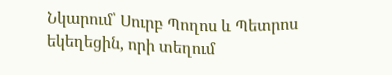Նկարում՝ Սուրբ Պողոս և Պետրոս եկեղեցին, որի տեղում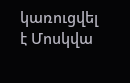կառուցվել է Մոսկվա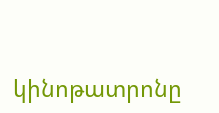կինոթատրոնը